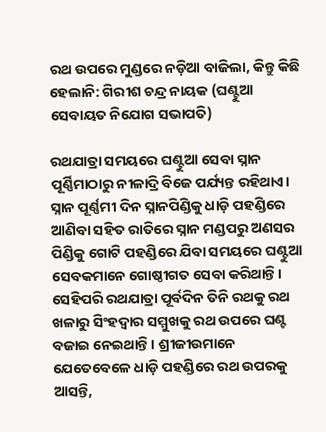ରଥ ଉପରେ ମୁଣ୍ଡରେ ନଡ଼ିଆ ବାଜିଲା, କିନ୍ତୁ କିଛି ହେଲାନି: ଗିରୀଶ ଚନ୍ଦ୍ର ନାୟକ (ଘଣ୍ଟୁଆ ସେବାୟତ ନିଯୋଗ ‌ସଭାପତି)

ରଥଯାତ୍ରା ସମୟରେ ଘଣ୍ଟୁଆ ସେବା ସ୍ନାନ ପୂର୍ଣ୍ଣିମାଠାରୁ ନୀଳାଦ୍ରି ବିଜେ ପର୍ଯ୍ୟନ୍ତ ରହିଥାଏ। ସ୍ନାନ ପୂର୍ଣ୍ଣମୀ ଦିନ ସ୍ନାନପିଣ୍ଡିକୁ ଧାଡ଼ି ପହଣ୍ଡିରେ ଆଣିବା ସହିତ ରାତିରେ ସ୍ନାନ ମଣ୍ଡପରୁ ଅଣସର ପିଣ୍ଡିକୁ ଗୋଟି ପହଣ୍ଡିରେ ଯିବା ସମୟରେ ଘଣ୍ଟୁଆ ସେବକମାନେ ଗୋଷ୍ଠୀଗତ ସେବା କରିଥାନ୍ତି। ସେହିପରି ରଥଯାତ୍ରା ପୂର୍ବଦିନ ତିନି ରଥକୁ ରଥ ଖଳାରୁ ସିଂହଦ୍ବାର ସମ୍ମୁଖକୁ ରଥ ଉପରେ ଘଣ୍ଟ ବଜାଇ ନେଇଥାନ୍ତି। ଶ୍ରୀଜୀଉମାନେ ଯେତେବେଳେ ଧାଡ଼ି ପହଣ୍ଡିରେ ରଥ ଉପରକୁ ଆସନ୍ତି,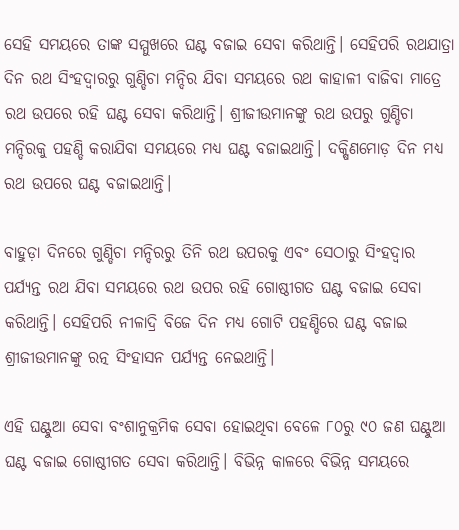ସେହି ସମୟରେ ତାଙ୍କ ସମ୍ମୁଖରେ ଘଣ୍ଟ ବଜାଇ ସେବା କରିଥାନ୍ତି। ସେହିପରି ରଥଯାତ୍ରା ଦିନ ରଥ ସିଂହଦ୍ବାରରୁ ଗୁଣ୍ଡିଚା ମନ୍ଦିର ଯିବା ସମୟରେ ରଥ କାହାଳୀ ବାଜିବା ମାତ୍ରେ ରଥ ଉପରେ ରହି ଘଣ୍ଟ ସେବା କରିଥାନ୍ତି। ଶ୍ରୀଜୀଉମାନଙ୍କୁ ରଥ ଉପରୁ ଗୁଣ୍ଡିଚା ମନ୍ଦିରକୁ ପହଣ୍ଡି କରାଯିବା ସମୟରେ ମଧ୍ୟ ଘଣ୍ଟ ବଜାଇଥାନ୍ତି। ଦକ୍ଷିଣମୋଡ଼ ଦିନ ମଧ୍ୟ ରଥ ଉପରେ ଘଣ୍ଟ ବଜାଇଥାନ୍ତି।

ବାହୁଡ଼ା ଦିନରେ ଗୁଣ୍ଡିଚା ମନ୍ଦିରରୁ ତିନି ରଥ ଉପରକୁ ଏବଂ ସେଠାରୁ ସିଂହଦ୍ବାର ପର୍ଯ୍ୟନ୍ତ ରଥ ଯିବା ସମୟରେ ରଥ ଉପର ରହି ଗୋଷ୍ଠୀଗତ ଘଣ୍ଟ ବଜାଇ ସେବା କରିଥାନ୍ତି। ସେହିପରି ନୀଳାଦ୍ରି ବିଜେ ଦିନ ମଧ୍ୟ ଗୋଟି ପହଣ୍ଡିରେ ଘଣ୍ଟ ବଜାଇ ଶ୍ରୀଜୀଉମାନଙ୍କୁ ରତ୍ନ ସିଂହାସନ ପର୍ଯ୍ୟନ୍ତ ନେଇଥାନ୍ତି।

ଏହି ଘଣ୍ଟୁଆ ସେବା ବଂଶାନୁକ୍ରମିକ ସେବା ହୋଇଥିବା ବ‌େଳେ ୮୦ରୁ ୯୦ ଜଣ ଘଣ୍ଟୁଆ ଘଣ୍ଟ ବଜାଇ ଗୋଷ୍ଠୀଗତ ସେବା କରିଥାନ୍ତି। ବିଭିନ୍ନ କାଳରେ ବିଭିନ୍ନ ସମୟରେ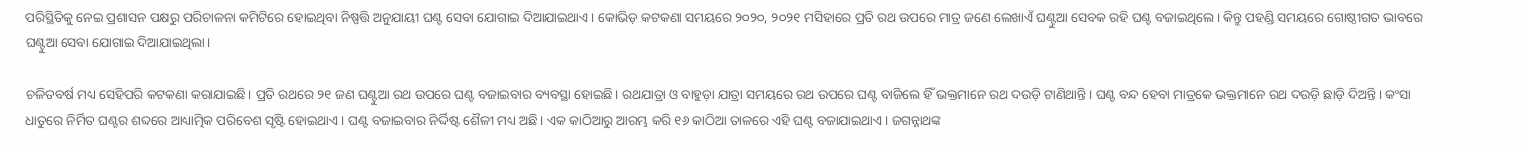ପରିସ୍ଥିତିକୁ ନେଇ ପ୍ରଶାସନ ପକ୍ଷରୁ ପରିଚାଳନା କମିଟିରେ ହୋଇଥିବା ନିଷ୍ପତ୍ତି ଅନୁଯାୟୀ ଘଣ୍ଟ ସେବା ଯୋଗାଇ ଦିଆଯାଇଥାଏ। କୋଭିଡ଼ କଟକଣା ସମୟରେ ୨୦୨୦, ୨୦୨୧ ମସିହାରେ ପ୍ରତି ରଥ ଉପରେ ମାତ୍ର ଜଣେ ଲେଖାଏଁ ଘଣ୍ଟୁଆ ସେବକ ରହି ଘଣ୍ଟ ବଜାଇଥିଲେ। କିନ୍ତୁ ପହଣ୍ଡି ସମୟରେ ଗୋଷ୍ଠୀଗତ ଭାବରେ ଘଣ୍ଟୁଆ ସେବା ଯୋଗାଇ ଦିଆଯାଇଥିଲା।

ଚଳିତବର୍ଷ ମଧ୍ୟ ସେହିପରି କଟକଣା କରାଯାଇଛି। ପ୍ରତି ରଥରେ ୨୧ ଜଣ ଘଣ୍ଟୁଆ ରଥ ଉପରେ ଘଣ୍ଟ ବଜାଇବାର ବ୍ୟବସ୍ଥା ହୋଇଛି। ରଥଯାତ୍ରା ଓ ବାହୁଡ଼ା ଯାତ୍ରା ସମୟରେ ରଥ ଉପରେ ଘଣ୍ଟ ବାଜିଲେ ହିଁ ଭକ୍ତମାନେ ରଥ ଦଉଡ଼ି ଟାଣିଥାନ୍ତି। ଘଣ୍ଟ ବନ୍ଦ ହେବା ମାତ୍ରକେ ଭକ୍ତମାନେ ରଥ ଦଉଡ଼ି ଛାଡ଼ି ଦିଅନ୍ତି। କଂସା ଧାତୁରେ ନିର୍ମିତ ଘଣ୍ଟର ଶବ୍ଦରେ ଆଧ୍ୟାତ୍ମିକ ପରିବେଶ ସୃଷ୍ଟି ହୋଇଥାଏ। ଘଣ୍ଟ ବଜାଇବାର ନିର୍ଦ୍ଦିଷ୍ଟ ଶୈଳୀ ମଧ୍ୟ ଅଛି। ଏକ କାଠିଆରୁ ଆରମ୍ଭ କରି ୧୬ କାଠିଆ ତାଳରେ ଏହି ଘଣ୍ଟ ବଜାଯାଇଥାଏ। ଜଗନ୍ନାଥଙ୍କ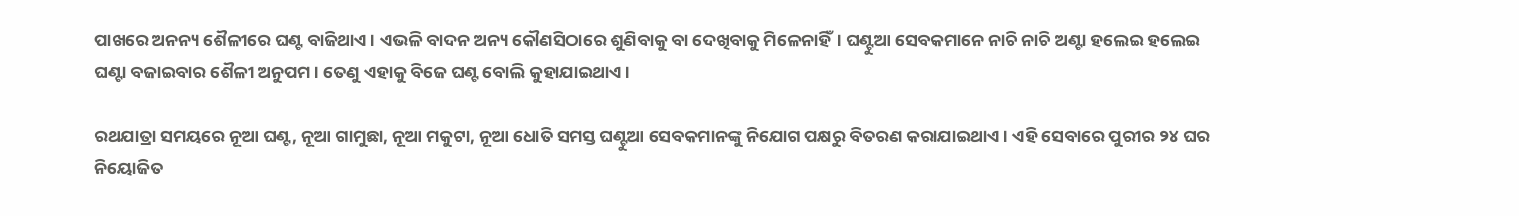ପାଖରେ ଅନନ୍ୟ ଶୈଳୀରେ ଘଣ୍ଟ ବାଜିଥାଏ। ଏଭଳି ବାଦନ ଅନ୍ୟ କୌଣସିଠାରେ ଶୁଣିବାକୁ ବା ଦେଖିବାକୁ ମିଳେନାହିଁ। ଘଣ୍ଟୁଆ ସେବକମାନେ ନାଚି ନାଚି ଅଣ୍ଟା ହଲେଇ ହଲେଇ ଘଣ୍ଟା ବଜାଇବାର ଶୈଳୀ ଅନୁପମ। ତେଣୁ ଏହାକୁ ବିଜେ ଘଣ୍ଟ ବୋଲି କୁହାଯାଇଥାଏ।

ରଥଯାତ୍ରା ସମୟରେ ନୂଆ ଘଣ୍ଟ, ନୂଆ ଗାମୁଛା, ନୂଆ ମକୁଟା, ନୂଆ ଧୋତି ସମସ୍ତ ଘଣ୍ଟୁଆ ସେବକମାନଙ୍କୁ ନିଯୋଗ ପକ୍ଷରୁ ବିତରଣ କରାଯାଇଥାଏ। ଏହି ସେବାରେ ପୁରୀର ୨୪ ଘର ନିୟୋଜିତ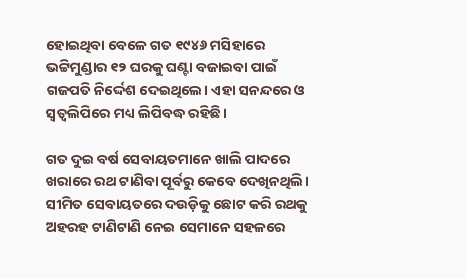ହୋଇଥିବା ବେଳେ ଗତ ୧୯୪୬ ମସିହାରେ ଭଟ୍ଟିମୁଣ୍ଡାର ୧୨ ଘରକୁ ଘଣ୍ଟା ବଜାଇବା ପାଇଁ ଗଜପତି ନିର୍ଦ୍ଦେଶ ଦେଇଥିଲେ। ଏହା ସନନ୍ଦରେ ଓ ସ୍ବତ୍ବଲିପିରେ ମଧ୍ୟ ଲିପିବଦ୍ଧ ରହିଛି।

ଗତ ଦୁଇ ବର୍ଷ ସେବାୟତମାନେ ଖାଲି ପାଦରେ ଖରାରେ ରଥ ଟାଣିବା ପୂର୍ବରୁ କେବେ ଦେଖିନଥିଲି। ସୀମିତ ସେବାୟତରେ ଦଉଡ଼ିକୁ ଛୋଟ କରି ରଥକୁ ଅହରହ ଟାଣିଟାଣି ନେଇ ସେମାନେ ସହଳରେ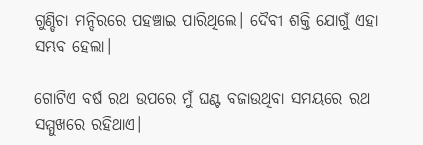ଗୁଣ୍ଡିଚା ମନ୍ଦିରରେ ପହଞ୍ଚାଇ ପାରିଥିଲେ। ଦୈବୀ ଶକ୍ତି ଯୋଗୁଁ ଏହା ସମ୍ଭବ ହେଲା।

ଗୋଟିଏ ବର୍ଷ ରଥ ଉପରେ ମୁଁ ଘଣ୍ଟ ବଜାଉଥିବା ସମୟରେ ରଥ ସମ୍ମୁଖରେ ରହିଥାଏ।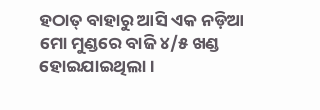ହଠାତ୍‌ ବାହାରୁ ଆସି ଏକ ନଡ଼ିଆ ମୋ ମୁଣ୍ଡରେ ବାଜି ୪/୫ ଖଣ୍ଡ ହୋଇଯାଇଥିଲା।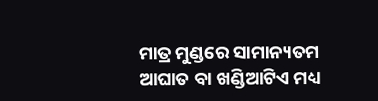ମାତ୍ର ମୁଣ୍ଡରେ ସାମାନ୍ୟତମ ଆଘାତ ବା ଖଣ୍ଡିଆଟିଏ ମଧ୍ୟ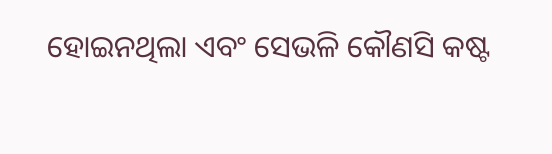ହୋଇନଥିଲା ଏବଂ ସେଭଳି କୌଣସି କଷ୍ଟ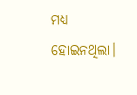ମଧ୍ୟ ହୋଇନଥିଲା।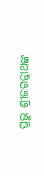ପ୍ରଭୁ ଶ୍ରୀଜଗନ୍ନାଥଙ୍କ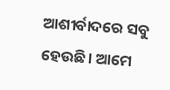ଆଶୀର୍ବାଦରେ ସବୁ ହେଉଛି। ଆମେ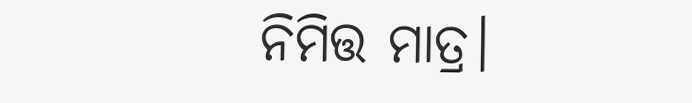ନିମିତ୍ତ ମାତ୍ର।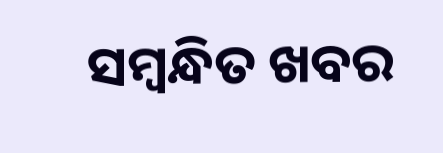ସମ୍ବନ୍ଧିତ ଖବର